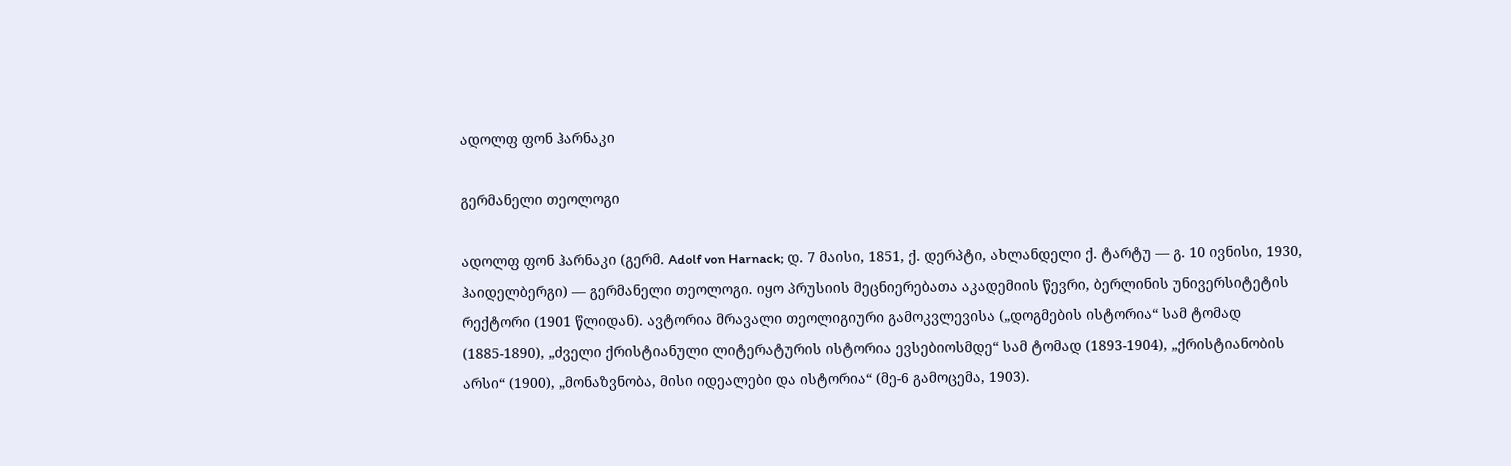ადოლფ ფონ ჰარნაკი

გერმანელი თეოლოგი

ადოლფ ფონ ჰარნაკი (გერმ. Adolf von Harnack; დ. 7 მაისი, 1851, ქ. დერპტი, ახლანდელი ქ. ტარტუ ― გ. 10 ივნისი, 1930, ჰაიდელბერგი) — გერმანელი თეოლოგი. იყო პრუსიის მეცნიერებათა აკადემიის წევრი, ბერლინის უნივერსიტეტის რექტორი (1901 წლიდან). ავტორია მრავალი თეოლიგიური გამოკვლევისა („დოგმების ისტორია“ სამ ტომად (1885-1890), „ძველი ქრისტიანული ლიტერატურის ისტორია ევსებიოსმდე“ სამ ტომად (1893-1904), „ქრისტიანობის არსი“ (1900), „მონაზვნობა, მისი იდეალები და ისტორია“ (მე-6 გამოცემა, 1903).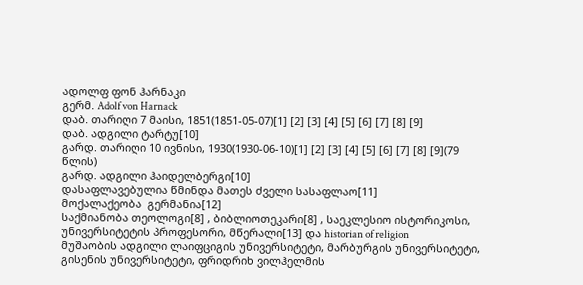ადოლფ ფონ ჰარნაკი
გერმ. Adolf von Harnack
დაბ. თარიღი 7 მაისი, 1851(1851-05-07)[1] [2] [3] [4] [5] [6] [7] [8] [9]
დაბ. ადგილი ტარტუ[10]
გარდ. თარიღი 10 ივნისი, 1930(1930-06-10)[1] [2] [3] [4] [5] [6] [7] [8] [9](79 წლის)
გარდ. ადგილი ჰაიდელბერგი[10]
დასაფლავებულია წმინდა მათეს ძველი სასაფლაო[11]
მოქალაქეობა  გერმანია[12]
საქმიანობა თეოლოგი[8] , ბიბლიოთეკარი[8] , საეკლესიო ისტორიკოსი, უნივერსიტეტის პროფესორი, მწერალი[13] და historian of religion
მუშაობის ადგილი ლაიფციგის უნივერსიტეტი, მარბურგის უნივერსიტეტი, გისენის უნივერსიტეტი, ფრიდრიხ ვილჰელმის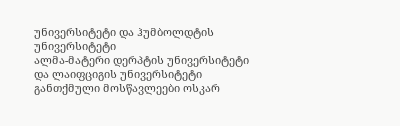უნივერსიტეტი და ჰუმბოლდტის უნივერსიტეტი
ალმა-მატერი დერპტის უნივერსიტეტი და ლაიფციგის უნივერსიტეტი
განთქმული მოსწავლეები ოსკარ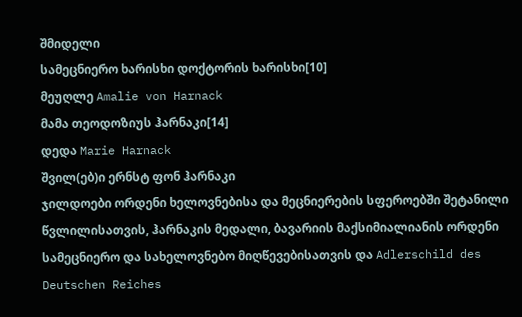შმიდელი
სამეცნიერო ხარისხი დოქტორის ხარისხი[10]
მეუღლე Amalie von Harnack
მამა თეოდოზიუს ჰარნაკი[14]
დედა Marie Harnack
შვილ(ებ)ი ერნსტ ფონ ჰარნაკი
ჯილდოები ორდენი ხელოვნებისა და მეცნიერების სფეროებში შეტანილი წვლილისათვის, ჰარნაკის მედალი, ბავარიის მაქსიმიალიანის ორდენი სამეცნიერო და სახელოვნებო მიღწევებისათვის და Adlerschild des Deutschen Reiches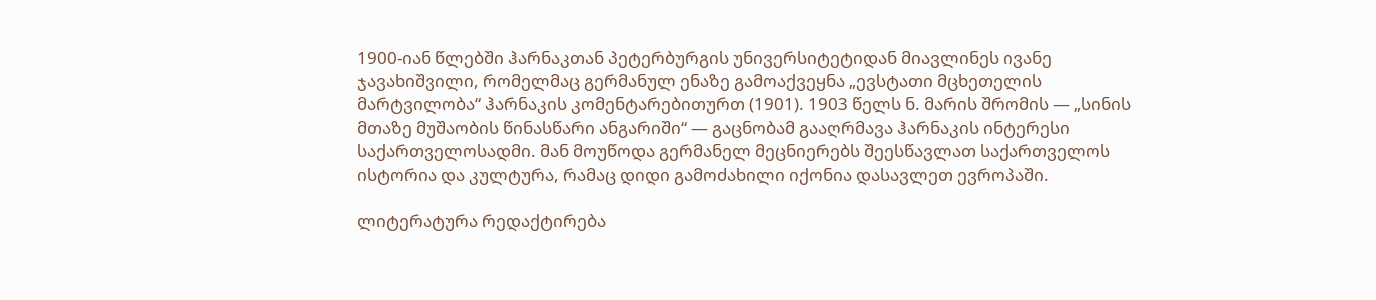1900-იან წლებში ჰარნაკთან პეტერბურგის უნივერსიტეტიდან მიავლინეს ივანე ჯავახიშვილი, რომელმაც გერმანულ ენაზე გამოაქვეყნა „ევსტათი მცხეთელის მარტვილობა“ ჰარნაკის კომენტარებითურთ (1901). 1903 წელს ნ. მარის შრომის ― „სინის მთაზე მუშაობის წინასწარი ანგარიში“ ― გაცნობამ გააღრმავა ჰარნაკის ინტერესი საქართველოსადმი. მან მოუწოდა გერმანელ მეცნიერებს შეესწავლათ საქართველოს ისტორია და კულტურა, რამაც დიდი გამოძახილი იქონია დასავლეთ ევროპაში.

ლიტერატურა რედაქტირება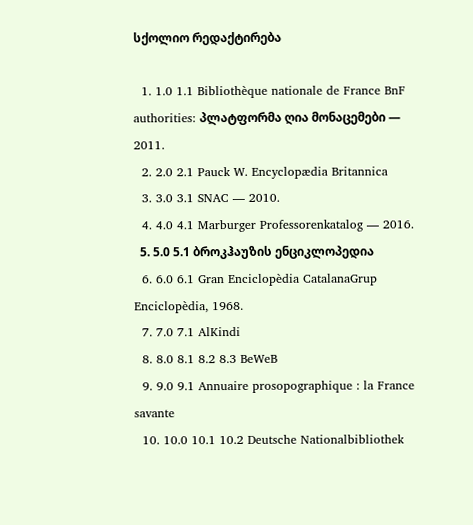სქოლიო რედაქტირება

  1. 1.0 1.1 Bibliothèque nationale de France BnF authorities: პლატფორმა ღია მონაცემები — 2011.
  2. 2.0 2.1 Pauck W. Encyclopædia Britannica
  3. 3.0 3.1 SNAC — 2010.
  4. 4.0 4.1 Marburger Professorenkatalog — 2016.
  5. 5.0 5.1 ბროკჰაუზის ენციკლოპედია
  6. 6.0 6.1 Gran Enciclopèdia CatalanaGrup Enciclopèdia, 1968.
  7. 7.0 7.1 AlKindi
  8. 8.0 8.1 8.2 8.3 BeWeB
  9. 9.0 9.1 Annuaire prosopographique : la France savante
  10. 10.0 10.1 10.2 Deutsche Nationalbibliothek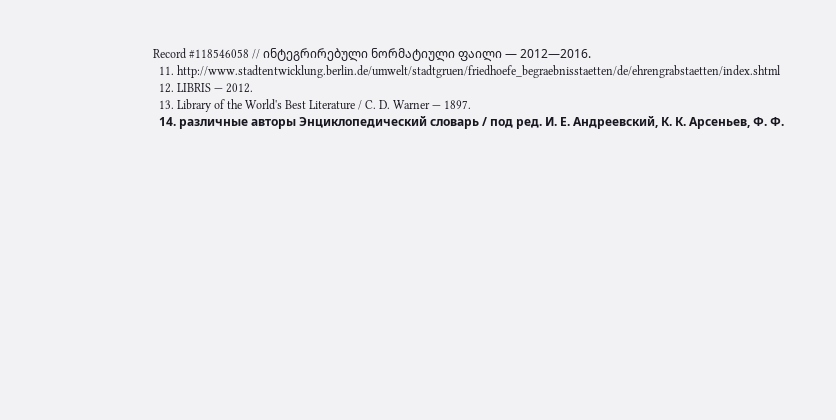Record #118546058 // ინტეგრირებული ნორმატიული ფაილი — 2012—2016.
  11. http://www.stadtentwicklung.berlin.de/umwelt/stadtgruen/friedhoefe_begraebnisstaetten/de/ehrengrabstaetten/index.shtml
  12. LIBRIS — 2012.
  13. Library of the World's Best Literature / C. D. Warner — 1897.
  14. различные авторы Энциклопедический словарь / под ред. И. Е. Андреевский, К. К. Арсеньев, Ф. Ф.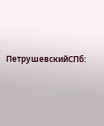ПетрушевскийСПб: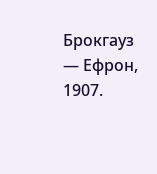Брокгауз — Ефрон, 1907.